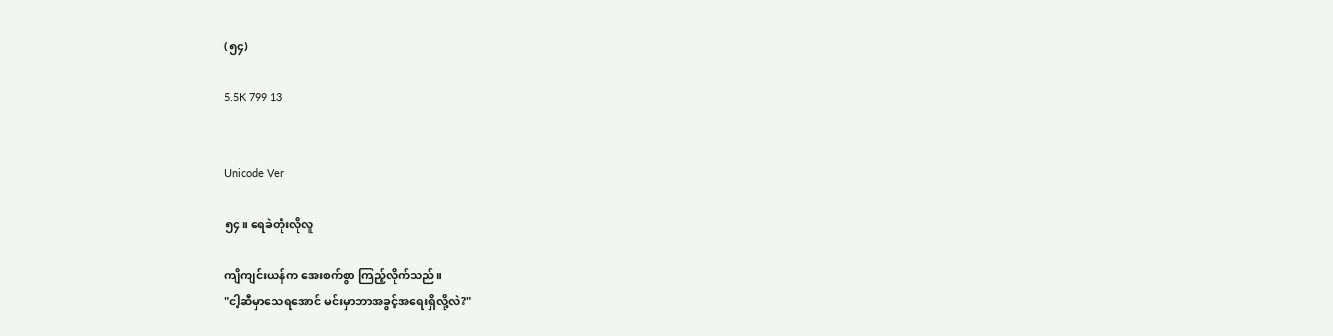(၅၄)

5.5K 799 13


Unicode Ver

၅၄။ ရေခဲတုံးလိုလူ

ကျိကျင်းယန်က အေးစက်စွာ ကြည့်လိုက်သည်။
"ငါ့ဆီမှာသေရအောင် မင်းမှာဘာအခွင့်အရေးရှိလို့လဲ?"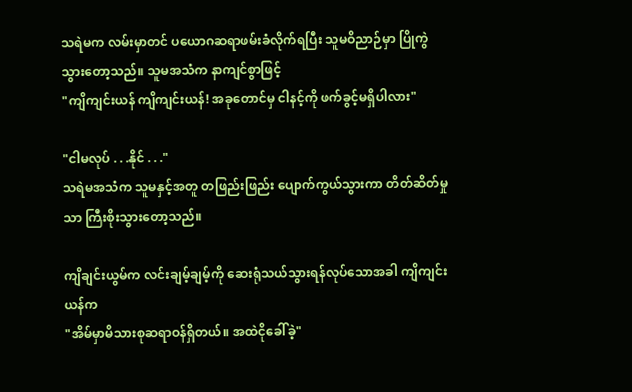သရဲမက လမ်းမှာတင် ပယောဂဆရာဖမ်းခံလိုက်ရပြီး သူမဝိညာဉ်မှာ ပြိုကွဲသွားတော့သည်။ သူမအသံက နာကျင်စွာဖြင့်
"ကျိကျင်းယန် ကျိကျင်းယန်! အခုတောင်မှ ငါနင့်ကို ဖက်ခွင့်မရှိပါလား"

"ငါမလုပ် . . .နိုင် . . ."
သရဲမအသံက သူမနှင့်အတူ တဖြည်းဖြည်း ပျောက်ကွယ်သွားကာ တိတ်ဆိတ်မှုသာ ကြီးစိုးသွားတော့သည်။

ကျိချင်းယွမ်က လင်းချမ့်ချမ့်ကို ဆေးရုံသယ်သွားရန်လုပ်သောအခါ ကျိကျင်းယန်က
"အိမ်မှာမိသားစုဆရာဝန်ရှိတယ်။ အထဲငိုခေါ်ခဲ့"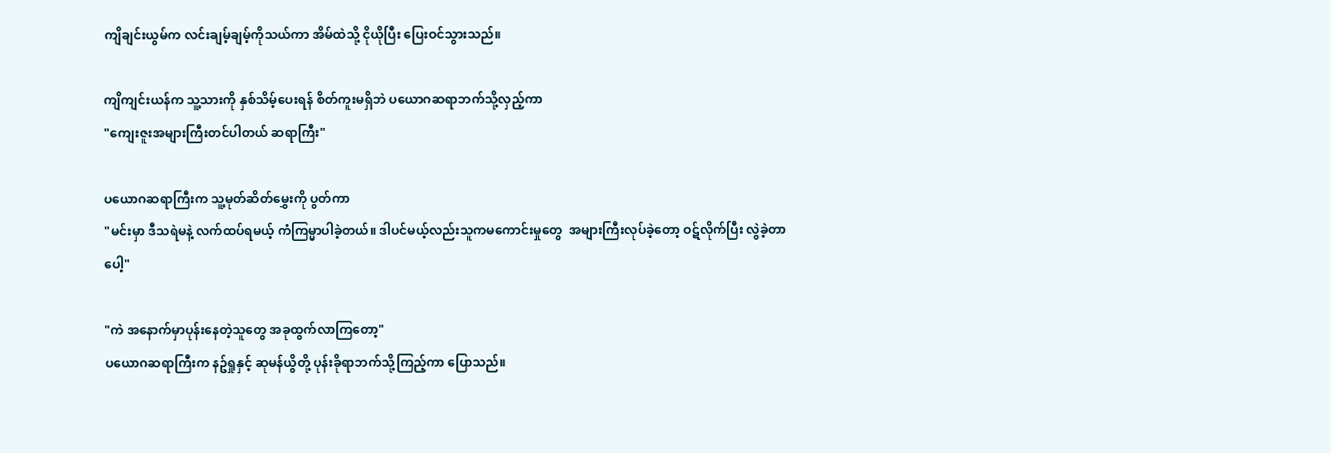ကျိချင်းယွမ်က လင်းချမ့်ချမ့်ကိုသယ်ကာ အိမ်ထဲသို့ ငိုယိုပြီး ပြေးဝင်သွားသည်။

ကျိကျင်းယန်က သူ့သားကို နှစ်သိမ့်ပေးရန် စိတ်ကူးမရှိဘဲ ပယောဂဆရာဘက်သို့လှည့်ကာ
"ကျေးဇူးအများကြီးတင်ပါတယ် ဆရာကြီး"

ပယောဂဆရာကြီးက သူ့မုတ်ဆိတ်မွှေးကို ပွတ်ကာ
"မင်းမှာ ဒီသရဲမနဲ့ လက်ထပ်ရမယ့် ကံကြမ္မာပါခဲ့တယ်။ ဒါပင်မယ့်လည်းသူကမကောင်းမှုတွေ  အများကြီးလုပ်ခဲ့တော့ ဝဋ်လိုက်ပြီး လွဲခဲ့တာပေါ့"

"ကဲ အနောက်မှာပုန်းနေတဲ့သူတွေ အခုထွက်လာကြတော့"
ပယောဂဆရာကြီးက နဥ်ရှုနှင့် ဆုမန်ယွိတို့ ပုန်းခိုရာဘက်သို့ကြည့်ကာ ပြောသည်။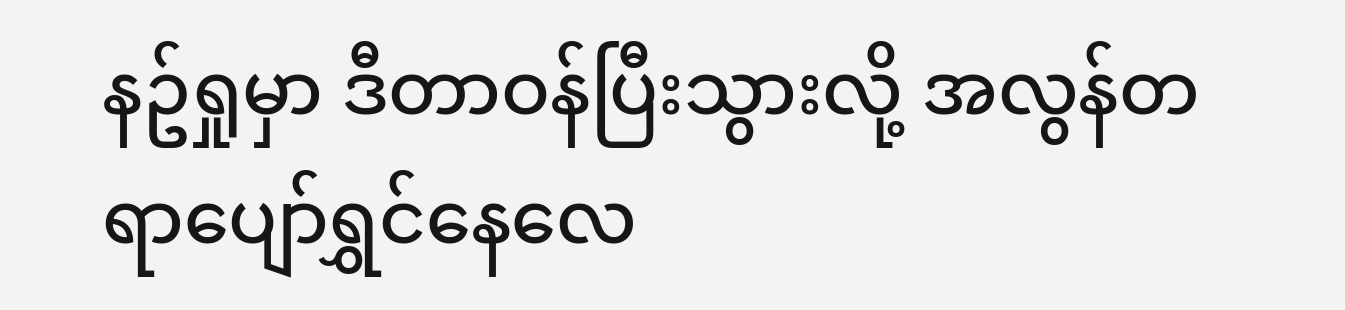နဥ်ရှုမှာ ဒီတာဝန်ပြီးသွားလို့ အလွန်တရာပျော်ရွှင်နေလေ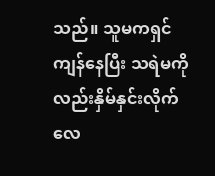သည်။ သူမကရှင်ကျန်နေပြီး သရဲမကိုလည်းနှိမ်နှင်းလိုက်လေ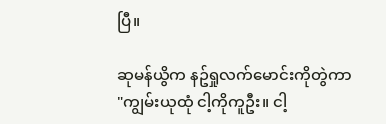ပြီ။

ဆုမန်ယွိက နဥ်ရှုလက်မောင်းကိုတွဲကာ
"ကျွမ်းယုထုံ ငါ့ကိုကူဦး။ ငါ့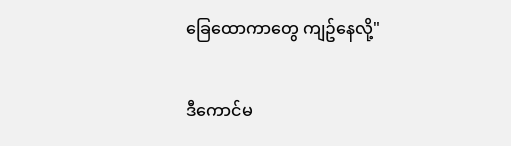ခြေထောကာတွေ ကျဥ်နေလို့"

ဒီကောင်မ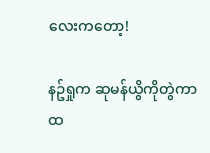လေးကတော့!

နဥ်ရှုက ဆုမန်ယွိကိုတွဲကာ ထ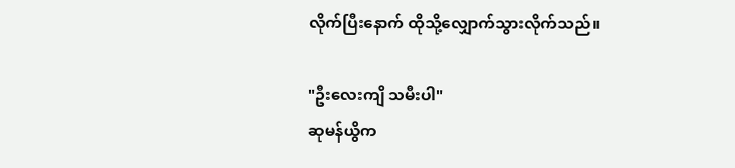လိုက်ပြီးနောက် ထိုသို့လျှောက်သွားလိုက်သည်။

"ဦးလေးကျိ သမီးပါ"
ဆုမန်ယွိက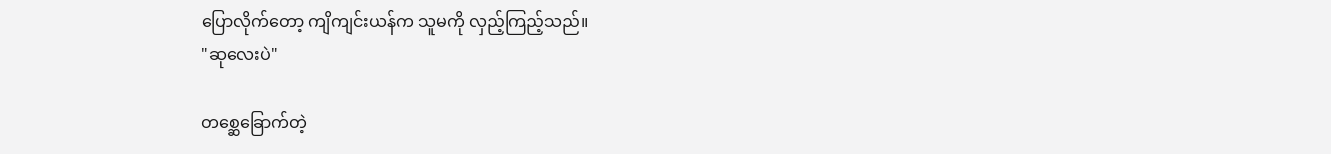ပြောလိုက်တော့ ကျိကျင်းယန်က သူမကို လှည့်ကြည့်သည်။
"ဆုလေးပဲ"

တစ္ဆေခြောက်တဲ့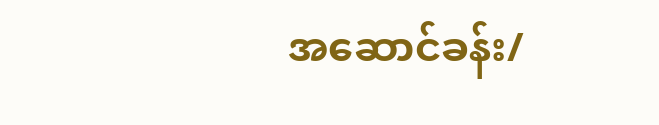အဆောင်ခန်း/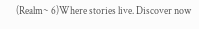(Realm~ 6)Where stories live. Discover now